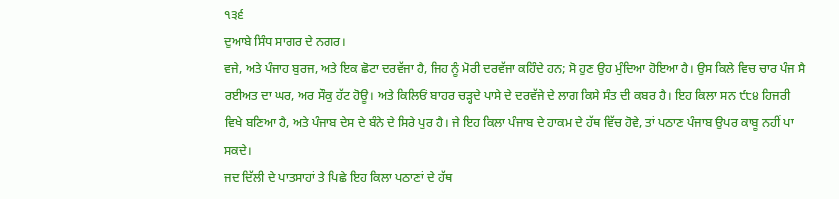੧੩੬
ਦੁਆਬੇ ਸਿੰਧ ਸਾਗਰ ਦੇ ਨਗਰ।
ਵਜੇ, ਅਤੇ ਪੰਜਾਹ ਬੁਰਜ, ਅਤੇ ਇਕ ਛੋਟਾ ਦਰਵੱਜਾ ਹੈ, ਜਿਹ ਨੂੰ ਮੋਰੀ ਦਰਵੱਜਾ ਕਹਿੰਦੇ ਹਨ; ਸੋ ਹੁਣ ਉਹ ਮੁੰਦਿਆ ਹੋਇਆ ਹੈ। ਉਸ ਕਿਲੇ ਵਿਚ ਚਾਰ ਪੰਜ ਸੈ ਰਈਅਤ ਦਾ ਘਰ, ਅਰ ਸੌਕੁ ਹੱਟ ਹੋਊ। ਅਤੇ ਕਿਲਿਓਂ ਬਾਹਰ ਚੜ੍ਹਦੇ ਪਾਸੇ ਦੇ ਦਰਵੱਜੇ ਦੇ ਲਾਗ ਕਿਸੇ ਸੰਤ ਦੀ ਕਬਰ ਹੈ। ਇਹ ਕਿਲਾ ਸਨ ੯੮੪ ਹਿਜਰੀ ਵਿਖੇ ਬਣਿਆ ਹੈ, ਅਤੇ ਪੰਜਾਬ ਦੇਸ ਦੇ ਬੰਨੇ ਦੇ ਸਿਰੇ ਪੁਰ ਹੈ। ਜੇ ਇਹ ਕਿਲਾ ਪੰਜਾਬ ਦੇ ਹਾਕਮ ਦੇ ਹੱਥ ਵਿੱਚ ਹੋਵੇ, ਤਾਂ ਪਠਾਣ ਪੰਜਾਬ ਉਪਰ ਕਾਬੂ ਨਹੀਂ ਪਾ ਸਕਦੇ।
ਜਦ ਦਿੱਲੀ ਦੇ ਪਾਤਸਾਹਾਂ ਤੇ ਪਿਛੇ ਇਹ ਕਿਲਾ ਪਠਾਣਾਂ ਦੇ ਹੱਥ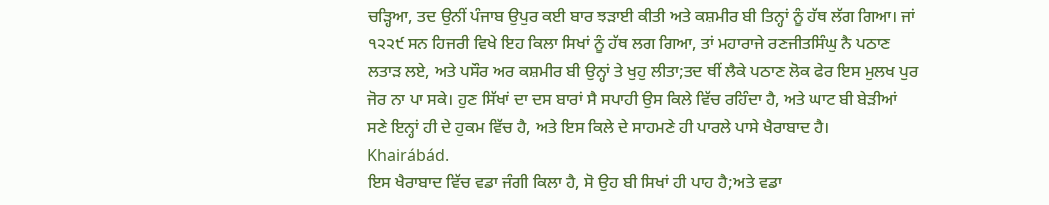ਚੜ੍ਹਿਆ, ਤਦ ਉਨੀਂ ਪੰਜਾਬ ਉਪੁਰ ਕਈ ਬਾਰ ਝੜਾਈ ਕੀਤੀ ਅਤੇ ਕਸ਼ਮੀਰ ਬੀ ਤਿਨ੍ਹਾਂ ਨੂੰ ਹੱਥ ਲੱਗ ਗਿਆ। ਜਾਂ ੧੨੨੯ ਸਨ ਹਿਜਰੀ ਵਿਖੇ ਇਹ ਕਿਲਾ ਸਿਖਾਂ ਨੂੰ ਹੱਥ ਲਗ ਗਿਆ, ਤਾਂ ਮਹਾਰਾਜੇ ਰਣਜੀਤਸਿੰਘੁ ਨੈ ਪਠਾਣ ਲਤਾੜ ਲਏ, ਅਤੇ ਪਸੌਰ ਅਰ ਕਸ਼ਮੀਰ ਬੀ ਉਨ੍ਹਾਂ ਤੇ ਖੁਹੁ ਲੀਤਾ;ਤਦ ਥੀਂ ਲੈਕੇ ਪਠਾਣ ਲੋਕ ਫੇਰ ਇਸ ਮੁਲਖ ਪੁਰ ਜੋਰ ਨਾ ਪਾ ਸਕੇ। ਹੁਣ ਸਿੱਖਾਂ ਦਾ ਦਸ ਬਾਰਾਂ ਸੈ ਸਪਾਹੀ ਉਸ ਕਿਲੇ ਵਿੱਚ ਰਹਿੰਦਾ ਹੈ, ਅਤੇ ਘਾਟ ਬੀ ਬੇੜੀਆਂ ਸਣੇ ਇਨ੍ਹਾਂ ਹੀ ਦੇ ਹੁਕਮ ਵਿੱਚ ਹੈ, ਅਤੇ ਇਸ ਕਿਲੇ ਦੇ ਸਾਹਮਣੇ ਹੀ ਪਾਰਲੇ ਪਾਸੇ ਖੈਰਾਬਾਦ ਹੈ।
Khairábád.
ਇਸ ਖੈਰਾਬਾਦ ਵਿੱਚ ਵਡਾ ਜੰਗੀ ਕਿਲਾ ਹੈ, ਸੋ ਉਹ ਬੀ ਸਿਖਾਂ ਹੀ ਪਾਹ ਹੈ;ਅਤੇ ਵਡਾ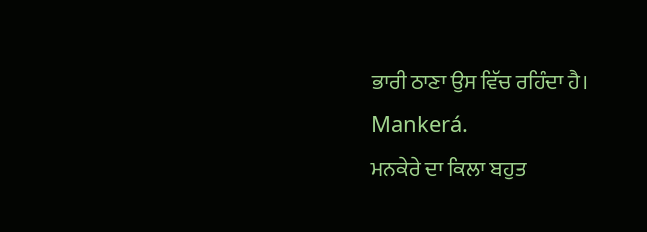ਭਾਰੀ ਠਾਣਾ ਉਸ ਵਿੱਚ ਰਹਿੰਦਾ ਹੈ।
Mankerá.
ਮਨਕੇਰੇ ਦਾ ਕਿਲਾ ਬਹੁਤ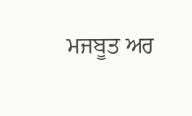ਮਜਬੂਤ ਅਰ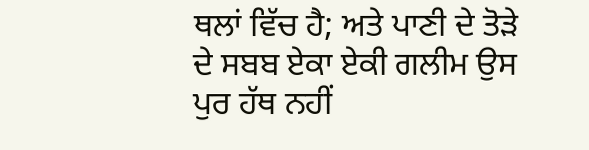ਥਲਾਂ ਵਿੱਚ ਹੈ; ਅਤੇ ਪਾਣੀ ਦੇ ਤੋੜੇ ਦੇ ਸਬਬ ਏਕਾ ਏਕੀ ਗਲੀਮ ਉਸ ਪੁਰ ਹੱਥ ਨਹੀਂ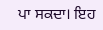ਪਾ ਸਕਦਾ। ਇਹ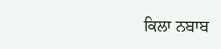ਕਿਲਾ ਨਬਾਬ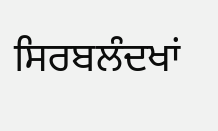ਸਿਰਬਲੰਦਖਾਂ